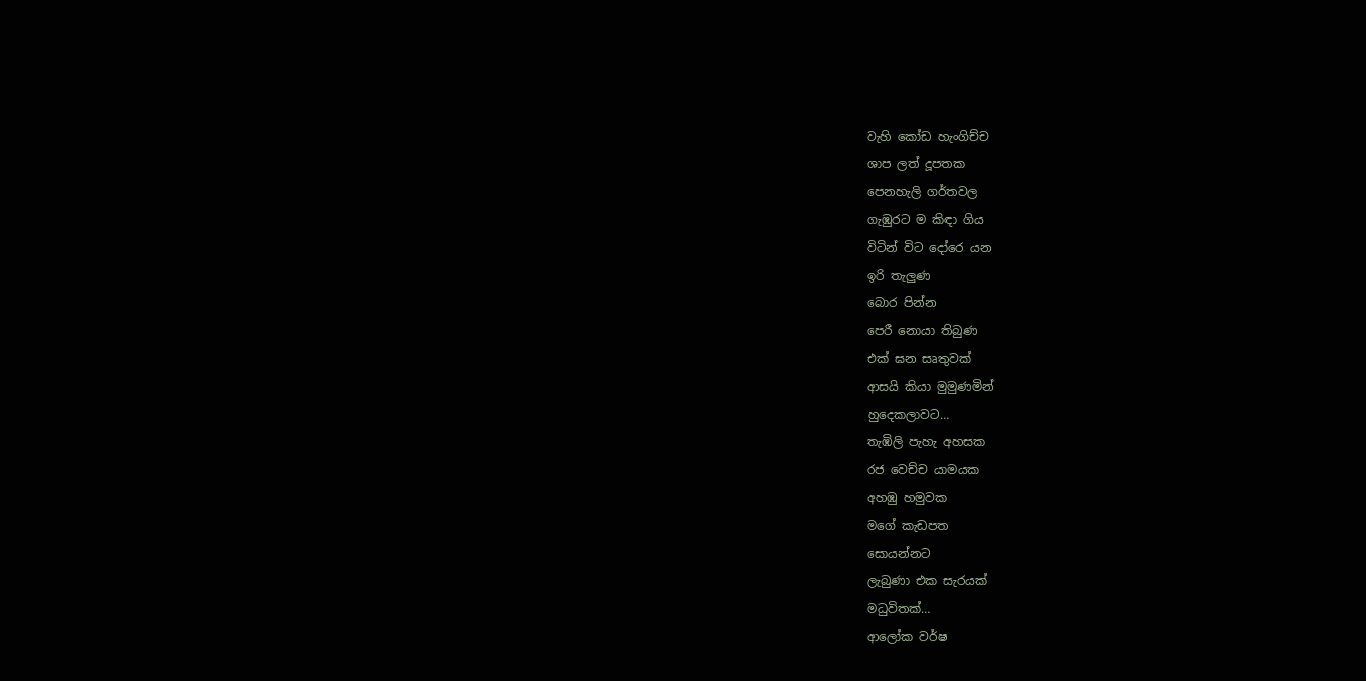වැහි කෝඩ හැංගිච්ච
ශාප ලත් දූපතක
පෙනහැලි ගර්තවල
ගැඹුරට ම කිඳා ගිය
විටින් විට දෝරෙ යන
ඉරි තැලුණ
බොර පින්න
පෙරී නොයා තිබුණ
එක් ඝන සෘතුවක්
ආසයි කියා මුමුණමින්
හුදෙකලාවට…
තැඹිලි පැහැ අහසක
රජ වෙච්ච යාමයක
අහඹු හමුවක
මගේ කැඩපත
සොයන්නට
ලැබුණා එක සැරයක්
මධුවිතක්…
ආලෝක වර්ෂ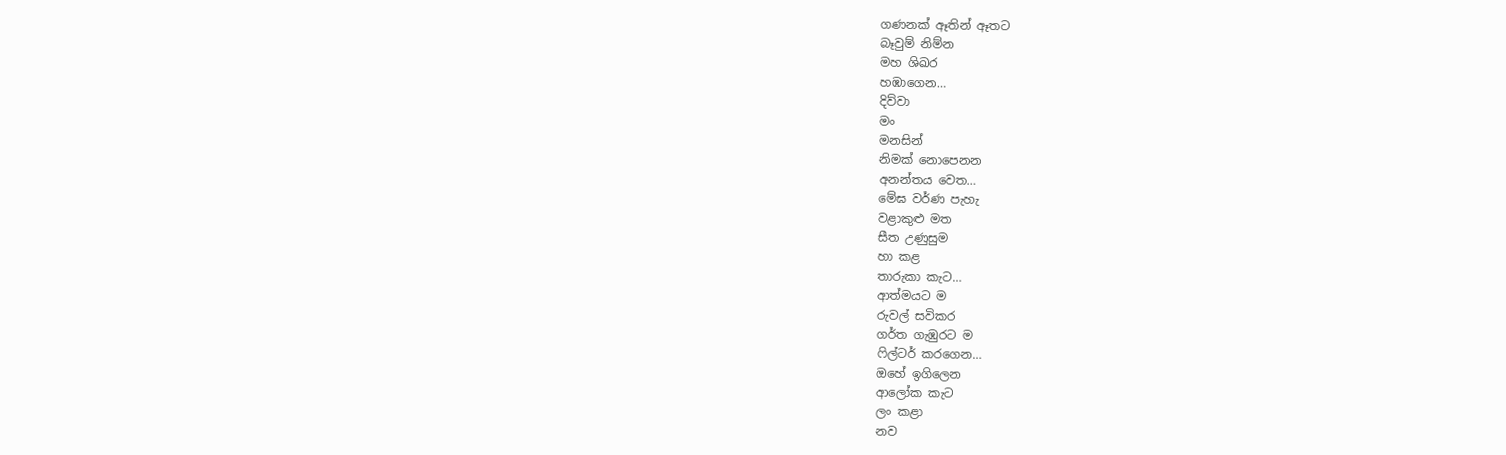ගණනක් ඈතින් ඈතට
බෑවුම් නිම්න
මහ ශිඛර
හඹාගෙන…
දිව්වා
මං
මනසින්
නිමක් නොපෙනන
අනන්තය වෙත…
මේඝ වර්ණ පැහැ
වළාකුළු මත
සීත උණුසුම
හා කළ
තාරුකා කැට…
ආත්මයට ම
රුවල් සවිකර
ගර්ත ගැඹුරට ම
ෆිල්ටර් කරගෙන…
ඔහේ ඉගිලෙන
ආලෝක කැට
ලං කළා
නව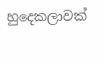හුදෙකලාවක්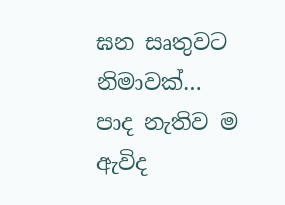ඝන සෘතුවට නිමාවක්…
පාද නැතිව ම ඇවිද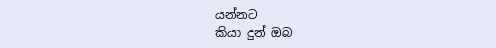යන්නට
කියා දුන් ඔබ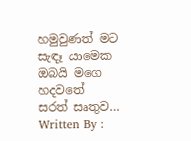හමුවුණත් මට සැඳෑ යාමෙක
ඔබයි මගෙ හදවතේ
සරත් සෘතුව…
Written By :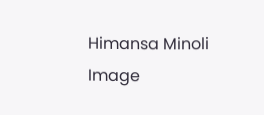Himansa Minoli
Image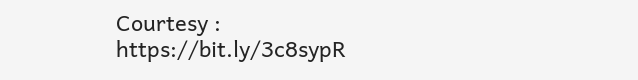Courtesy : https://bit.ly/3c8sypR